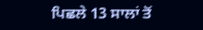ਪਿਛਲੇ 13 ਸਾਲਾਂ ਤੋਂ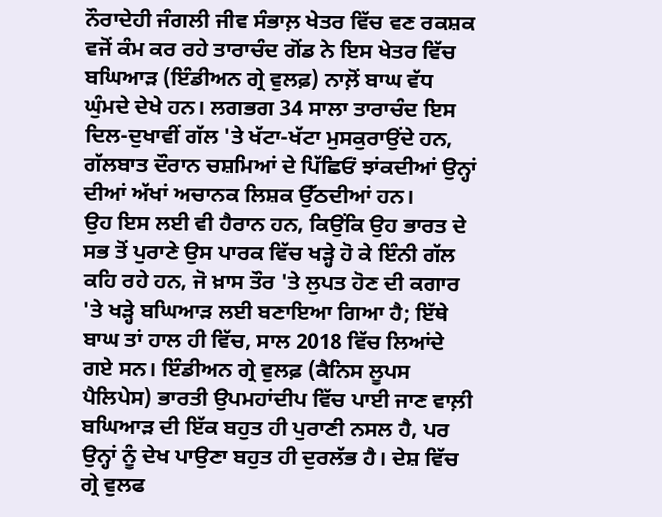ਨੌਰਾਦੇਹੀ ਜੰਗਲੀ ਜੀਵ ਸੰਭਾਲ਼ ਖੇਤਰ ਵਿੱਚ ਵਣ ਰਕਸ਼ਕ ਵਜੋਂ ਕੰਮ ਕਰ ਰਹੇ ਤਾਰਾਚੰਦ ਗੋਂਡ ਨੇ ਇਸ ਖੇਤਰ ਵਿੱਚ ਬਘਿਆੜ (ਇੰਡੀਅਨ ਗ੍ਰੇ ਵੁਲਫ਼) ਨਾਲ਼ੋਂ ਬਾਘ ਵੱਧ ਘੁੰਮਦੇ ਦੇਖੇ ਹਨ। ਲਗਭਗ 34 ਸਾਲਾ ਤਾਰਾਚੰਦ ਇਸ ਦਿਲ-ਦੁਖਾਵੀਂ ਗੱਲ 'ਤੇ ਖੱਟਾ-ਖੱਟਾ ਮੁਸਕੁਰਾਉਂਦੇ ਹਨ, ਗੱਲਬਾਤ ਦੌਰਾਨ ਚਸ਼ਮਿਆਂ ਦੇ ਪਿੱਛਿਓਂ ਝਾਂਕਦੀਆਂ ਉਨ੍ਹਾਂ ਦੀਆਂ ਅੱਖਾਂ ਅਚਾਨਕ ਲਿਸ਼ਕ ਉੱਠਦੀਆਂ ਹਨ।
ਉਹ ਇਸ ਲਈ ਵੀ ਹੈਰਾਨ ਹਨ, ਕਿਉਂਕਿ ਉਹ ਭਾਰਤ ਦੇ ਸਭ ਤੋਂ ਪੁਰਾਣੇ ਉਸ ਪਾਰਕ ਵਿੱਚ ਖੜ੍ਹੇ ਹੋ ਕੇ ਇੰਨੀ ਗੱਲ ਕਹਿ ਰਹੇ ਹਨ, ਜੋ ਖ਼ਾਸ ਤੌਰ 'ਤੇ ਲੁਪਤ ਹੋਣ ਦੀ ਕਗਾਰ 'ਤੇ ਖੜ੍ਹੇ ਬਘਿਆੜ ਲਈ ਬਣਾਇਆ ਗਿਆ ਹੈ; ਇੱਥੇ ਬਾਘ ਤਾਂ ਹਾਲ ਹੀ ਵਿੱਚ, ਸਾਲ 2018 ਵਿੱਚ ਲਿਆਂਦੇ ਗਏ ਸਨ। ਇੰਡੀਅਨ ਗ੍ਰੇ ਵੁਲਫ਼ (ਕੈਨਿਸ ਲੂਪਸ ਪੈਲਿਪੇਸ) ਭਾਰਤੀ ਉਪਮਹਾਂਦੀਪ ਵਿੱਚ ਪਾਈ ਜਾਣ ਵਾਲ਼ੀ ਬਘਿਆੜ ਦੀ ਇੱਕ ਬਹੁਤ ਹੀ ਪੁਰਾਣੀ ਨਸਲ ਹੈ, ਪਰ ਉਨ੍ਹਾਂ ਨੂੰ ਦੇਖ ਪਾਉਣਾ ਬਹੁਤ ਹੀ ਦੁਰਲੱਭ ਹੈ। ਦੇਸ਼ ਵਿੱਚ ਗ੍ਰੇ ਵੁਲਫ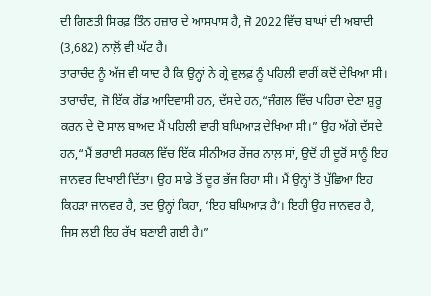ਦੀ ਗਿਣਤੀ ਸਿਰਫ਼ ਤਿੰਨ ਹਜ਼ਾਰ ਦੇ ਆਸਪਾਸ ਹੈ, ਜੋ 2022 ਵਿੱਚ ਬਾਘਾਂ ਦੀ ਅਬਾਦੀ (3,682) ਨਾਲ਼ੋਂ ਵੀ ਘੱਟ ਹੈ।
ਤਾਰਾਚੰਦ ਨੂੰ ਅੱਜ ਵੀ ਯਾਦ ਹੈ ਕਿ ਉਨ੍ਹਾਂ ਨੇ ਗ੍ਰੇ ਵੁਲਫ਼ ਨੂੰ ਪਹਿਲੀ ਵਾਰੀਂ ਕਦੋਂ ਦੇਖਿਆ ਸੀ। ਤਾਰਾਚੰਦ, ਜੋ ਇੱਕ ਗੋਂਡ ਆਦਿਵਾਸੀ ਹਨ, ਦੱਸਦੇ ਹਨ,“ਜੰਗਲ ਵਿੱਚ ਪਹਿਰਾ ਦੇਣਾ ਸ਼ੁਰੂ ਕਰਨ ਦੇ ਦੋ ਸਾਲ ਬਾਅਦ ਮੈਂ ਪਹਿਲੀ ਵਾਰੀ ਬਘਿਆੜ ਦੇਖਿਆ ਸੀ।” ਉਹ ਅੱਗੇ ਦੱਸਦੇ ਹਨ,“ਮੈਂ ਭਰਾਈ ਸਰਕਲ ਵਿੱਚ ਇੱਕ ਸੀਨੀਅਰ ਰੇਂਜਰ ਨਾਲ਼ ਸਾਂ, ਉਦੋਂ ਹੀ ਦੂਰੋਂ ਸਾਨੂੰ ਇਹ ਜਾਨਵਰ ਦਿਖਾਈ ਦਿੱਤਾ। ਉਹ ਸਾਡੇ ਤੋਂ ਦੂਰ ਭੱਜ ਰਿਹਾ ਸੀ। ਮੈਂ ਉਨ੍ਹਾਂ ਤੋਂ ਪੁੱਛਿਆ ਇਹ ਕਿਹੜਾ ਜਾਨਵਰ ਹੈ, ਤਦ ਉਨ੍ਹਾਂ ਕਿਹਾ, ‘ਇਹ ਬਘਿਆੜ ਹੈ’। ਇਹੀ ਉਹ ਜਾਨਵਰ ਹੈ, ਜਿਸ ਲਈ ਇਹ ਰੱਖ ਬਣਾਈ ਗਈ ਹੈ।”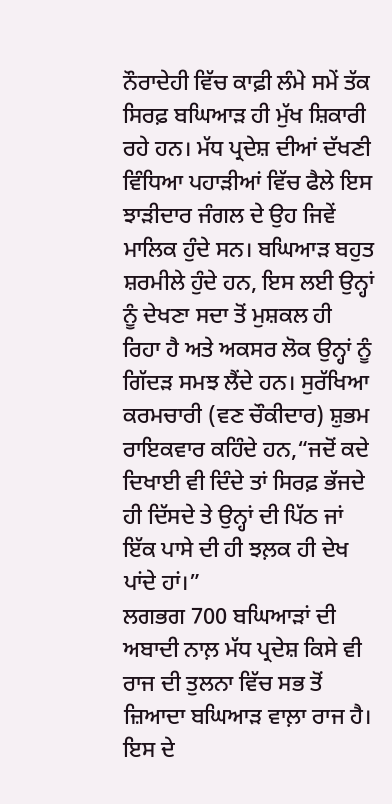ਨੌਰਾਦੇਹੀ ਵਿੱਚ ਕਾਫ਼ੀ ਲੰਮੇ ਸਮੇਂ ਤੱਕ ਸਿਰਫ਼ ਬਘਿਆੜ ਹੀ ਮੁੱਖ ਸ਼ਿਕਾਰੀ ਰਹੇ ਹਨ। ਮੱਧ ਪ੍ਰਦੇਸ਼ ਦੀਆਂ ਦੱਖਣੀ ਵਿੰਧਿਆ ਪਹਾੜੀਆਂ ਵਿੱਚ ਫੈਲੇ ਇਸ ਝਾੜੀਦਾਰ ਜੰਗਲ ਦੇ ਉਹ ਜਿਵੇਂ ਮਾਲਿਕ ਹੁੰਦੇ ਸਨ। ਬਘਿਆੜ ਬਹੁਤ ਸ਼ਰਮੀਲੇ ਹੁੰਦੇ ਹਨ, ਇਸ ਲਈ ਉਨ੍ਹਾਂ ਨੂੰ ਦੇਖਣਾ ਸਦਾ ਤੋਂ ਮੁਸ਼ਕਲ ਹੀ ਰਿਹਾ ਹੈ ਅਤੇ ਅਕਸਰ ਲੋਕ ਉਨ੍ਹਾਂ ਨੂੰ ਗਿੱਦੜ ਸਮਝ ਲੈਂਦੇ ਹਨ। ਸੁਰੱਖਿਆ ਕਰਮਚਾਰੀ (ਵਣ ਚੌਕੀਦਾਰ) ਸ਼ੁਭਮ ਰਾਇਕਵਾਰ ਕਹਿੰਦੇ ਹਨ,“ਜਦੋਂ ਕਦੇ ਦਿਖਾਈ ਵੀ ਦਿੰਦੇ ਤਾਂ ਸਿਰਫ਼ ਭੱਜਦੇ ਹੀ ਦਿੱਸਦੇ ਤੇ ਉਨ੍ਹਾਂ ਦੀ ਪਿੱਠ ਜਾਂ ਇੱਕ ਪਾਸੇ ਦੀ ਹੀ ਝਲ਼ਕ ਹੀ ਦੇਖ ਪਾਂਦੇ ਹਾਂ।”
ਲਗਭਗ 700 ਬਘਿਆੜਾਂ ਦੀ ਅਬਾਦੀ ਨਾਲ਼ ਮੱਧ ਪ੍ਰਦੇਸ਼ ਕਿਸੇ ਵੀ ਰਾਜ ਦੀ ਤੁਲਨਾ ਵਿੱਚ ਸਭ ਤੋਂ ਜ਼ਿਆਦਾ ਬਘਿਆੜ ਵਾਲ਼ਾ ਰਾਜ ਹੈ। ਇਸ ਦੇ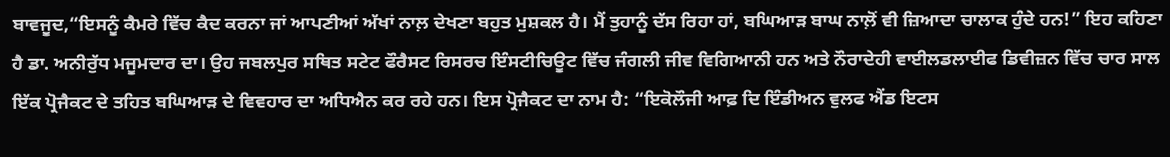ਬਾਵਜੂਦ,“ਇਸਨੂੰ ਕੈਮਰੇ ਵਿੱਚ ਕੈਦ ਕਰਨਾ ਜਾਂ ਆਪਣੀਆਂ ਅੱਖਾਂ ਨਾਲ਼ ਦੇਖਣਾ ਬਹੁਤ ਮੁਸ਼ਕਲ ਹੈ। ਮੈਂ ਤੁਹਾਨੂੰ ਦੱਸ ਰਿਹਾ ਹਾਂ, ਬਘਿਆੜ ਬਾਘ ਨਾਲ਼ੋਂ ਵੀ ਜ਼ਿਆਦਾ ਚਾਲਾਕ ਹੁੰਦੇ ਹਨ!” ਇਹ ਕਹਿਣਾ ਹੈ ਡਾ. ਅਨੀਰੁੱਧ ਮਜੂਮਦਾਰ ਦਾ। ਉਹ ਜਬਲਪੁਰ ਸਥਿਤ ਸਟੇਟ ਫੌਰੈਸਟ ਰਿਸਰਚ ਇੰਸਟੀਚਿਊਟ ਵਿੱਚ ਜੰਗਲੀ ਜੀਵ ਵਿਗਿਆਨੀ ਹਨ ਅਤੇ ਨੌਰਾਦੇਹੀ ਵਾਈਲਡਲਾਈਫ ਡਿਵੀਜ਼ਨ ਵਿੱਚ ਚਾਰ ਸਾਲ ਇੱਕ ਪ੍ਰੋਜੈਕਟ ਦੇ ਤਹਿਤ ਬਘਿਆੜ ਦੇ ਵਿਵਹਾਰ ਦਾ ਅਧਿਐਨ ਕਰ ਰਹੇ ਹਨ। ਇਸ ਪ੍ਰੋਜੈਕਟ ਦਾ ਨਾਮ ਹੈ: “ਇਕੋਲੌਜੀ ਆਫ਼ ਦਿ ਇੰਡੀਅਨ ਵੁਲਫ ਐਂਡ ਇਟਸ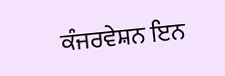ਕੰਜਰਵੇਸ਼ਨ ਇਨ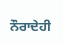ਨੌਰਾਦੇਹੀ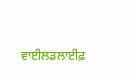ਵਾਈਲਡਲਾਈਫ਼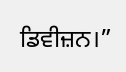ਡਿਵੀਜ਼ਨ।”